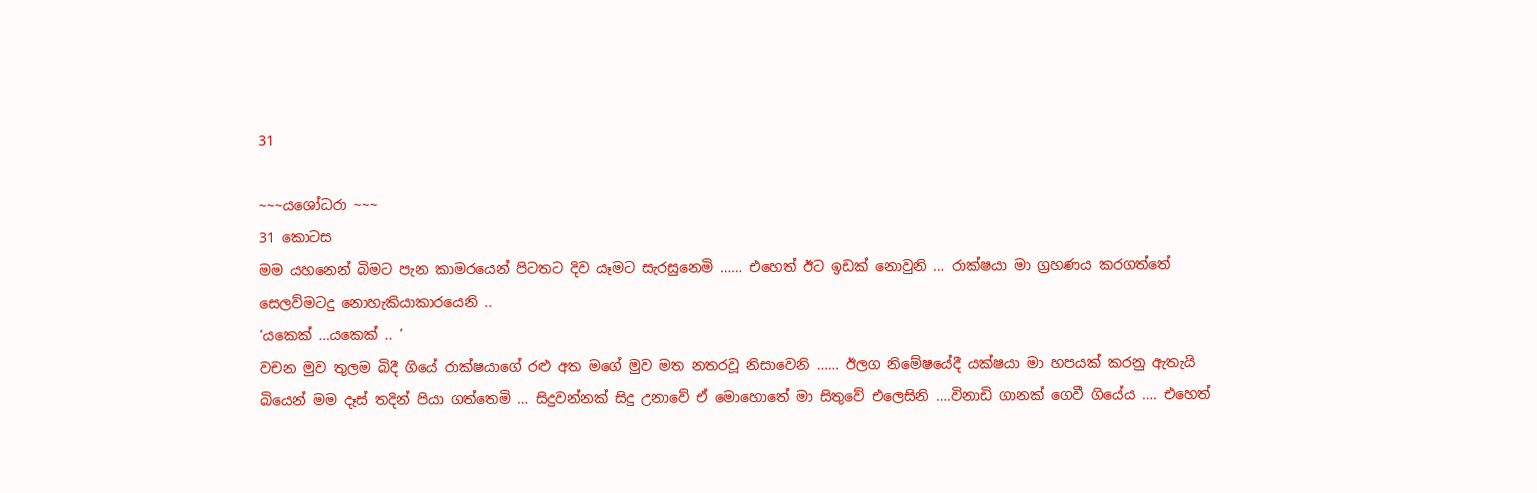31

~~~යශෝධරා ~~~
31 කොටස
මම යහනෙන් බිමට පැන කාමරයෙන් පිටතට දිව යෑමට සැරසුනෙමි …… එහෙත් ඊට ඉඩක් නොවුනි … රාක්ෂයා මා ග්‍රහණය කරගත්තේ සෙලව්මටදු නොහැකියාකාරයෙනි ..
‘යකෙක් …යකෙක් .. ’
වචන මුව තුලම බිදී ගියේ රාක්ෂයාගේ රළු අත මගේ මුව මත නතරවූ නිසාවෙනි …… ඊලග නිමේෂයේදී යක්ෂයා මා හපයක් කරනු ඇතැයි බියෙන් මම දෑස් තදින් පියා ගත්තෙමි … සිදුවන්නක් සිදු උනාවේ ඒ මොහොතේ මා සිතුවේ එලෙසිනි ….විනාඩි ගානක් ගෙවී ගියේය …. එහෙත්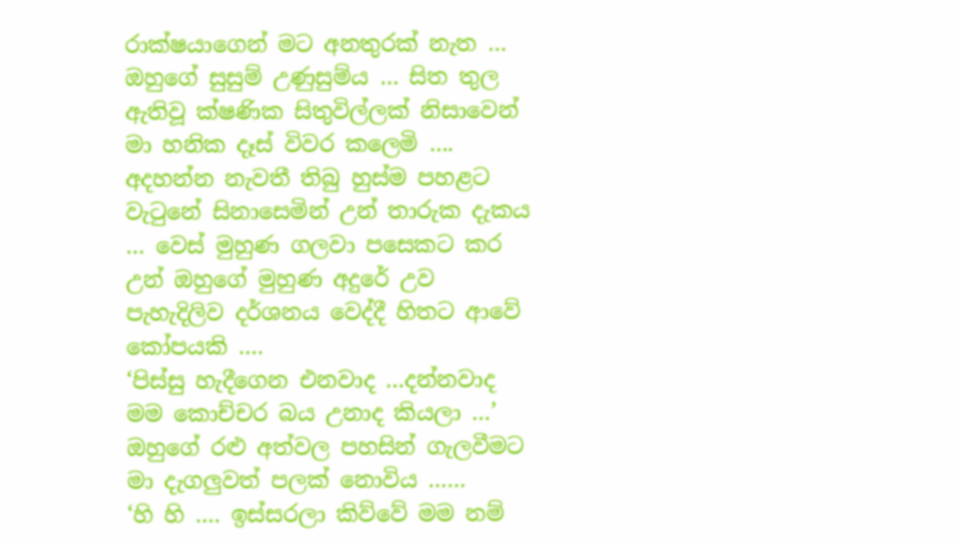රාක්ෂයාගෙන් මට අනතුරක් නැත … ඔහුගේ සුසුම් උණුසුම්ය … සිත තුල ඇතිවූ ක්ෂණික සිතුවිල්ලක් නිසාවෙන් මා හනික දෑස් විවර කලෙමි …. අදහන්න නැවතී තිබු හුස්ම පහළට වැටුනේ සිනාසෙමින් උන් තාරුක දැකය … වෙස් මුහුණ ගලවා පසෙකට කර උන් ඔහුගේ මුහුණ අදුරේ උව පැහැදිලිව දර්ශනය වෙද්දී හිතට ආවේ කෝපයකි ….
‘පිස්සු හැදීගෙන එනවාද …දන්නවාද මම කොච්චර බය උනාද කියලා …’ ඔහුගේ රළු අත්වල පහසින් ගැලවීමට මා දැගලුවත් පලක් නොවිය ……
‘හි හි …. ඉස්සරලා කිව්වේ මම නම්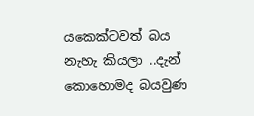යකෙක්ටවත් බය නැහැ කියලා ..දැන් කොහොමද බයවුණ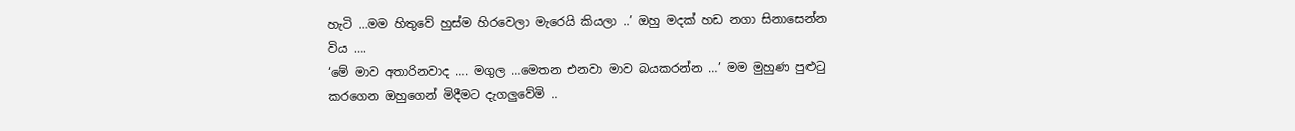හැටි …මම හිතුවේ හුස්ම හිරවෙලා මැරෙයි කියලා ..’ ඔහු මදක් හඩ නගා සිනාසෙන්න විය ….
‘මේ මාව අතාරිනවාද …. මගුල …මෙතන එනවා මාව බයකරන්න …’ මම මුහුණ පුළුටු කරගෙන ඔහුගෙන් මිදීමට දැගලුවේමි ..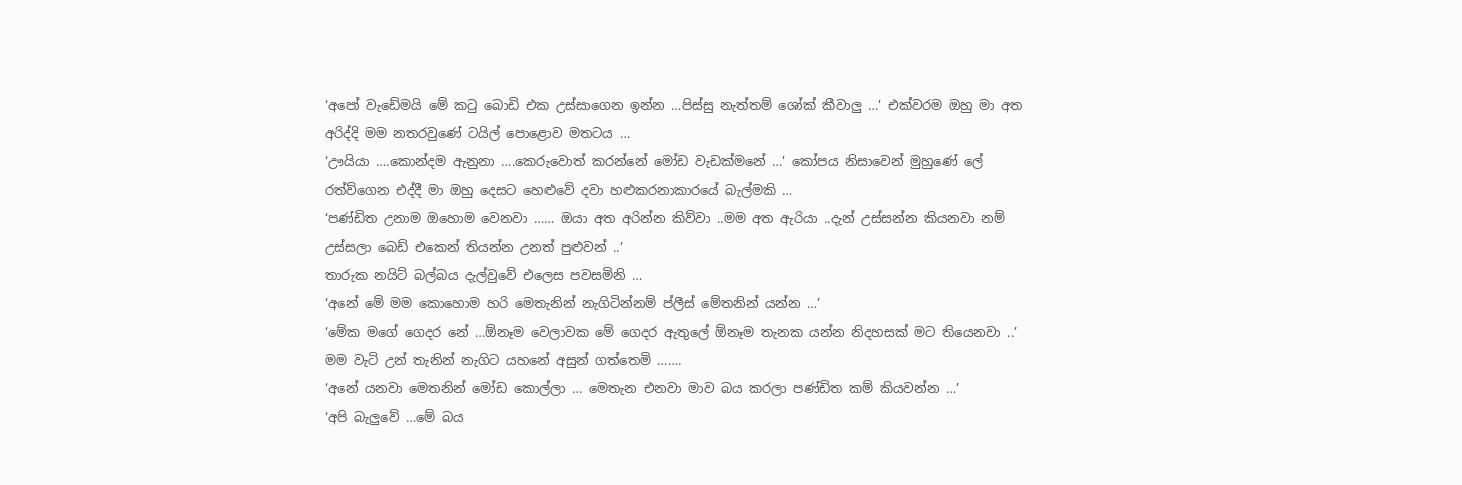‘අපෝ වැඩේමයි මේ කටු බොඩි එක උස්සාගෙන ඉන්න …පිස්සු නැත්තම් ශෝක් කීවාලු …’ එක්වරම ඔහු මා අත අරිද්දි මම නතරවුණේ ටයිල් පොළොව මතටය …
‘ඌයියා ….කොන්දම ඇනුනා ….කෙරුවොත් කරන්නේ මෝඩ වැඩක්මනේ …’ කෝපය නිසාවෙන් මුහුණේ ලේ රත්ව්ගෙන එද්දී මා ඔහු දෙසට හෙළුවේ දවා හළුකරනාකාරයේ බැල්මකි …
‘පණ්ඩිත උනාම ඔහොම වෙනවා …… ඔයා අත අරින්න කිව්වා ..මම අත ඇරියා ..දැන් උස්සන්න කියනවා නම් උස්සලා බෙඩ් එකෙන් තියන්න උනත් පුළුවන් ..’
තාරුක නයිට් බල්බය දැල්වුවේ එලෙස පවසමිනි …
‘අනේ මේ මම කොහොම හරි මෙතැනින් නැගිටින්නම් ප්ලීස් මේතනින් යන්න …’
‘මේක මගේ ගෙදර නේ …ඕනෑම වෙලාවක මේ ගෙදර ඇතුලේ ඕනෑම තැනක යන්න නිදහසක් මට තියෙනවා ..’
මම වැටි උන් තැනින් නැගිට යහනේ අසුන් ගත්තෙමි …….
‘අනේ යනවා මෙතනින් මෝඩ කොල්ලා … මෙතැන එනවා මාව බය කරලා පණ්ඩිත කම් කියවන්න …’
‘අපි බැලුවේ …මේ බය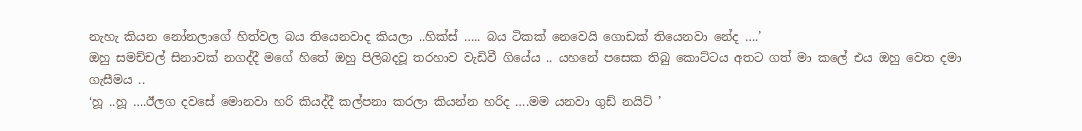නැහැ කියන නෝනලාගේ හිත්වල බය තියෙනවාද කියලා ..හික්ස් ….. බය ටිකක් නෙවෙයි ගොඩක් තියෙනවා නේද ….’
ඔහු සමච්චල් සිනාවක් නගද්දී මගේ හිතේ ඔහු පිලිබදවූ තරහාව වැඩිවී ගියේය .. යහනේ පසෙක තිබු කොට්ටය අතට ගත් මා කලේ එය ඔහු වෙත දමා ගැසීමය ..
‘හූ ..හූ ….ඊලග දවසේ මොනවා හරි කියද්දී කල්පනා කරලා කියන්න හරිද ….මම යනවා ගුඩ් නයිට් ’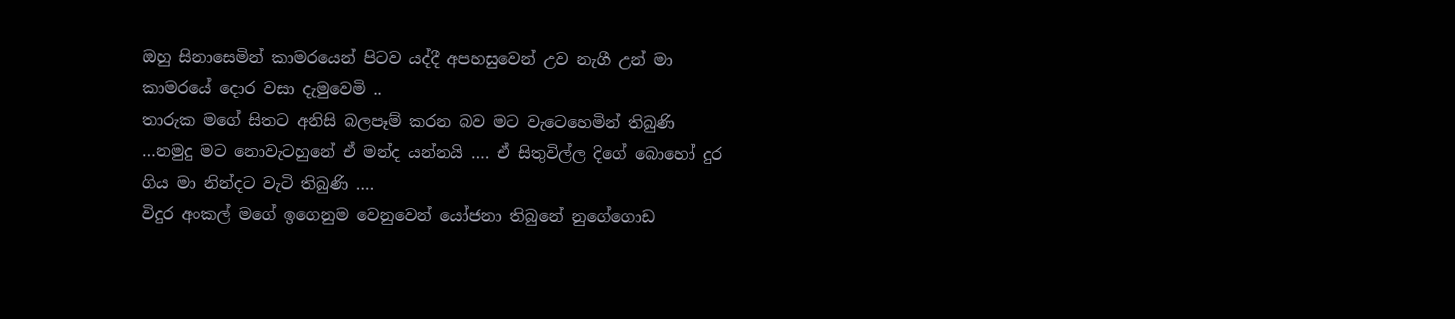ඔහු සිනාසෙමින් කාමරයෙන් පිටව යද්දී අපහසුවෙන් උව නැගී උන් මා කාමරයේ දොර වසා දැමුවෙමි ..
තාරුක මගේ සිතට අනිසි බලපෑම් කරන බව මට වැටෙහෙමින් තිබුණි …නමුදු මට නොවැටහුනේ ඒ මන්ද යන්නයි …. ඒ සිතුවිල්ල දිගේ බොහෝ දුර ගිය මා නින්දට වැටි තිබුණි ….
විදුර අංකල් මගේ ඉගෙනුම වෙනුවෙන් යෝජනා තිබුනේ නුගේගොඩ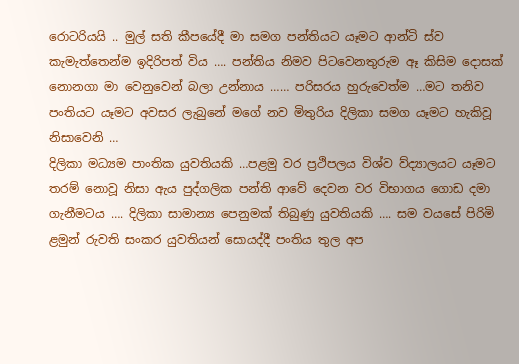රොටරියයි .. මුල් සති කීපයේදී මා සමග පන්තියට යෑමට ආන්ටි ස්ව කැමැත්තෙන්ම ඉදිරිපත් විය …. පන්තිය නිමව පිටවෙනතුරුම ඈ කිසිම දොසක් නොනගා මා වෙනුවෙන් බලා උන්නාය …… පරිසරය හුරුවෙත්ම …මට තනිව පංතියට යෑමට අවසර ලැබුනේ මගේ නව මිතුරිය දිලිකා සමග යෑමට හැකිවූ නිසාවෙනි …
දිලිකා මධ්‍යම පාංතික යුවතියකි …පළමු වර ප්‍රථිපලය විශ්ව ව්ද්‍යාලයට යෑමට තරම් නොවූ නිසා ඇය පුද්ගලික පන්ති ආවේ දෙවන වර විභාගය ගොඩ දමා ගැනීමටය …. දිලිකා සාමාන්‍ය පෙනුමක් තිබුණු යුවතියකි …. සම වයසේ පිරිමි ළමුන් රුවති සංකර යුවතියන් සොයද්දී පංතිය තුල අප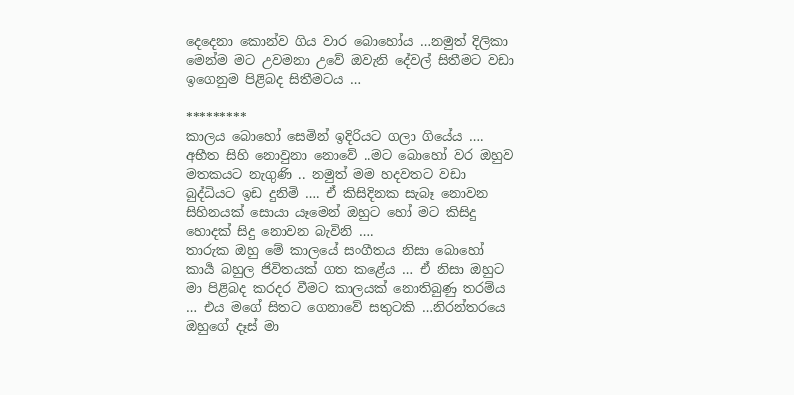දෙදෙනා කොන්ව ගිය වාර බොහෝය …නමුත් දිලිකා මෙන්ම මට උවමනා උවේ ඔවැනි දේවල් සිතීමට වඩා ඉගෙනුම පිළිබද සිතීමටය …

*********
කාලය බොහෝ සෙමින් ඉදිරියට ගලා ගියේය …. අභීත සිහි නොවුනා නොවේ ..මට බොහෝ වර ඔහුව මතකයට නැගුණි .. නමුත් මම හදවතට වඩා බුද්ධියට ඉඩ දුනිමි …. ඒ කිසිදිනක සැබෑ නොවන සිහිනයක් සොයා යෑමෙන් ඔහුට හෝ මට කිසිදු හොදක් සිදු නොවන බැවිනි ….
තාරුක ඔහු මේ කාලයේ සංගීතය නිසා බොහෝ කාර්‍ය බහුල ජිවිතයක් ගත කළේය … ඒ නිසා ඔහුට මා පිළිබද කරදර වීමට කාලයක් නොතිබුණු තරම්ය … එය මගේ සිතට ගෙනාවේ සතුටකි …නිරන්තරයෙ ඔහුගේ දෑස් මා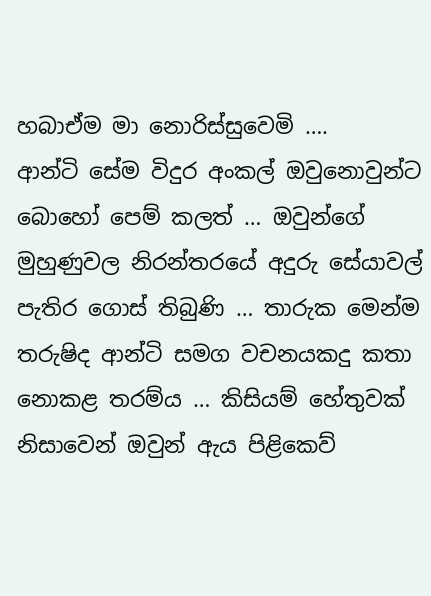හබාඒම මා නොරිස්සුවෙමි ….
ආන්ටි සේම විදුර අංකල් ඔවුනොවුන්ට බොහෝ පෙම් කලත් … ඔවුන්ගේ මුහුණුවල නිරන්තරයේ අදුරු සේයාවල් පැතිර ගොස් තිබුණි … තාරුක මෙන්ම තරුෂිද ආන්ටි සමග වචනයකදු කතා නොකළ තරම්ය … කිසියම් හේතුවක් නිසාවෙන් ඔවුන් ඇය පිළිකෙව්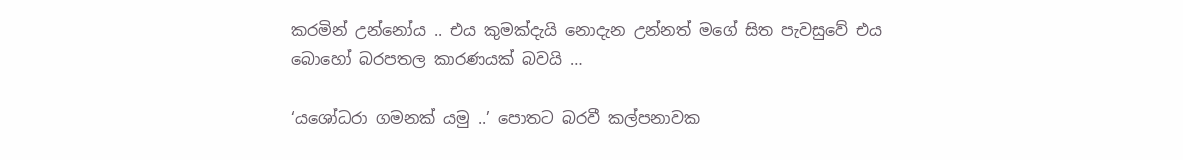කරමින් උන්නෝය .. එය කුමක්දැයි නොදැන උන්නත් මගේ සිත පැවසුවේ එය බොහෝ බරපතල කාරණයක් බවයි …

‘යශෝධරා ගමනක් යමු ..’ පොතට බරවී කල්පනාවක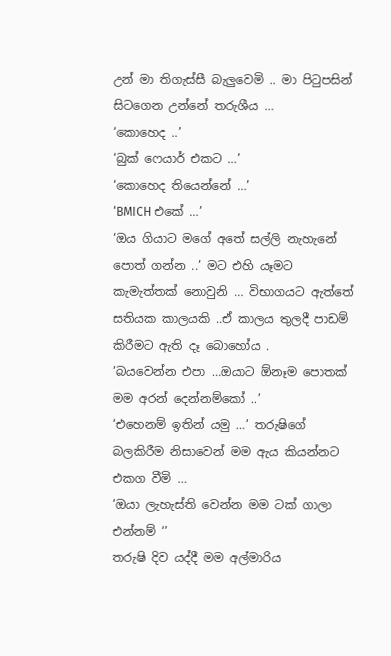උන් මා තිගැස්සී බැලුවෙමි .. මා පිටුපසින් සිටගෙන උන්නේ තරුශීය …
‘කොහෙද ..’
‘බුක් ෆෙයාර් එකට …’
‘කොහෙද තියෙන්නේ …’
‘BMICH එකේ …’
‘ඔය ගියාට මගේ අතේ සල්ලි නැහැනේ පොත් ගන්න ..’ මට එහි යෑමට කැමැත්තක් නොවුනි … විභාගයට ඇත්තේ සතියක කාලයකි ..ඒ කාලය තුලදී පාඩම් කිරීමට ඇති දෑ බොහෝය .
‘බයවෙන්න එපා …ඔයාට ඕනෑම පොතක් මම අරන් දෙන්නම්කෝ ..’
‘එහෙනම් ඉතින් යමු …’ තරුෂිගේ බලකිරීම නිසාවෙන් මම ඇය කියන්නට එකග වීමි …
‘ඔයා ලැහැස්ති වෙන්න මම ටක් ගාලා එන්නම් ‘’
තරුෂි දිව යද්දී මම අල්මාරිය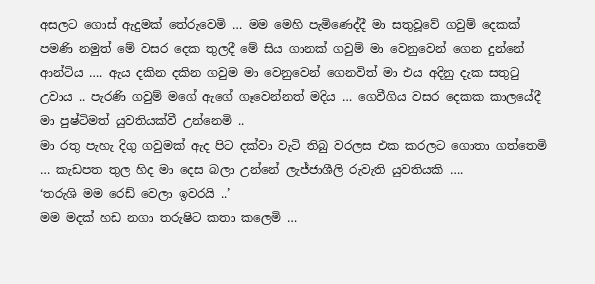අසලට ගොස් ඇදුමක් තේරුවෙමි … මම මෙහි පැමිණෙද්දී මා සතුවූවේ ගවුම් දෙකක් පමණි නමුත් මේ වසර දෙක තුලදී මේ සිය ගානක් ගවුම් මා වෙනුවෙන් ගෙන දුන්නේ ආන්ටිය …. ඇය දකින දකින ගවුම මා වෙනුවෙන් ගෙනවිත් මා එය අදිනු දැක සතුටු උවාය .. පැරණි ගවුම් මගේ ඇගේ ගෑවෙන්නත් මදිය … ගෙවීගිය වසර දෙකක කාලයේදී මා පුෂ්ටිමත් යුවතියක්වී උන්නෙමි ..
මා රතු පැහැ දිගු ගවුමක් ඇද පිට දක්වා වැටි තිබු වරලස එක කරලට ගොතා ගත්තෙමි … කැඩපත තුල හිද මා දෙස බලා උන්නේ ලැජ්ජාශීලි රුවැති යුවතියකි ….
‘තරුශි මම රෙඩ් වෙලා ඉවරයි ..’
මම මදක් හඩ නගා තරුෂිට කතා කලෙමි …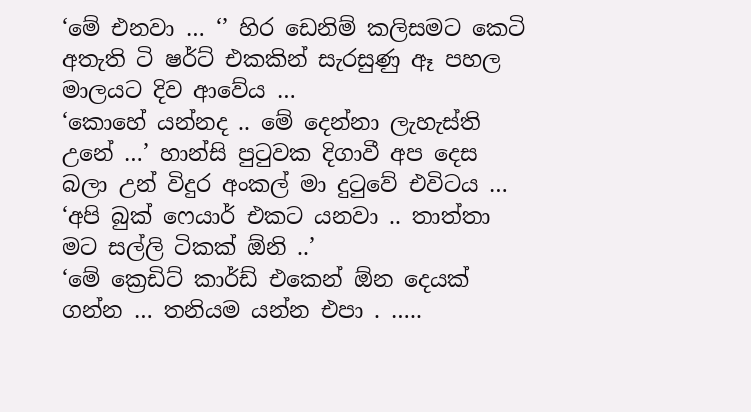‘මේ එනවා … ‘’ හිර ඩෙනිම් කලිසමට කෙටි අතැති ටි ෂර්ට් එකකින් සැරසුණු ඈ පහල මාලයට දිව ආවේය …
‘කොහේ යන්නද .. මේ දෙන්නා ලැහැස්ති උනේ …’ හාන්සි පුටුවක දිගාවී අප දෙස බලා උන් විදුර අංකල් මා දුටුවේ එවිටය …
‘අපි බුක් ෆෙයාර් එකට යනවා .. තාත්තා මට සල්ලි ටිකක් ඕනි ..’
‘මේ ක්‍රෙඩිට් කාර්ඩ් එකෙන් ඕන දෙයක් ගන්න … තනියම යන්න එපා . …..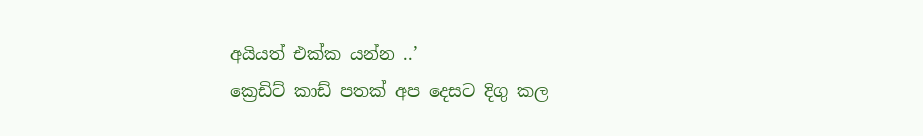අයියත් එක්ක යන්න ..’
ක්‍රෙඩිට් කාඩ් පතක් අප දෙසට දිගු කල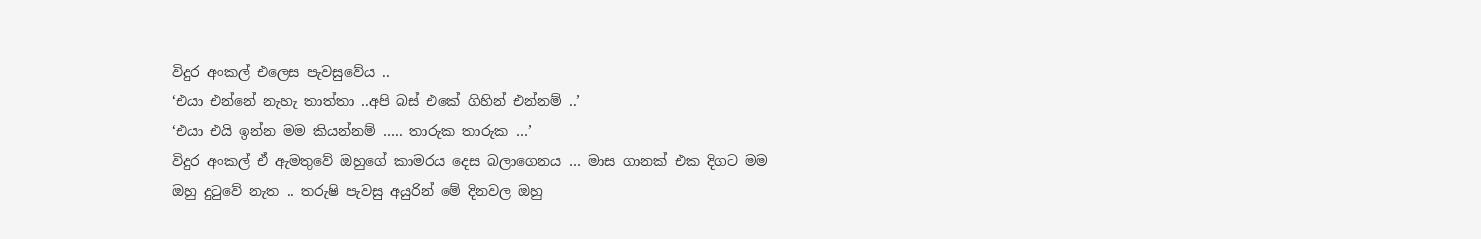විදුර අංකල් එලෙස පැවසුවේය ..
‘එයා එන්නේ නැහැ තාත්තා ..අපි බස් එකේ ගිහින් එන්නම් ..’
‘එයා එයි ඉන්න මම කියන්නම් ….. තාරුක තාරුක …’
විදුර අංකල් ඒ ඇමතුවේ ඔහුගේ කාමරය දෙස බලාගෙනය … මාස ගානක් එක දිගට මම ඔහු දුටුවේ නැත .. තරුෂි පැවසු අයුරින් මේ දිනවල ඔහු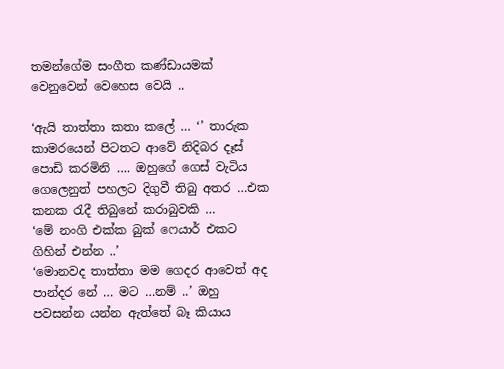තමන්ගේම සංගීත කණ්ඩායමක් වෙනුවෙන් වෙහෙස වෙයි ..

‘ඇයි තාත්තා කතා කලේ … ‘’ තාරුක කාමරයෙන් පිටතට ආවේ නිදිබර දෑස් පොඩි කරමිනි …. ඔහුගේ ගෙස් වැටිය ගෙලෙනුත් පහලට දිගුවී තිබු අතර …එක කනක රැදී තිබුනේ කරාබුවකි …
‘මේ නංගි එක්ක බුක් ෆෙයාර් එකට ගිහින් එන්න ..’
‘මොනවද තාත්තා මම ගෙදර ආවෙත් අද පාන්දර නේ … මට …නම් ..’ ඔහු පවසන්න යන්න ඇත්තේ බෑ කියාය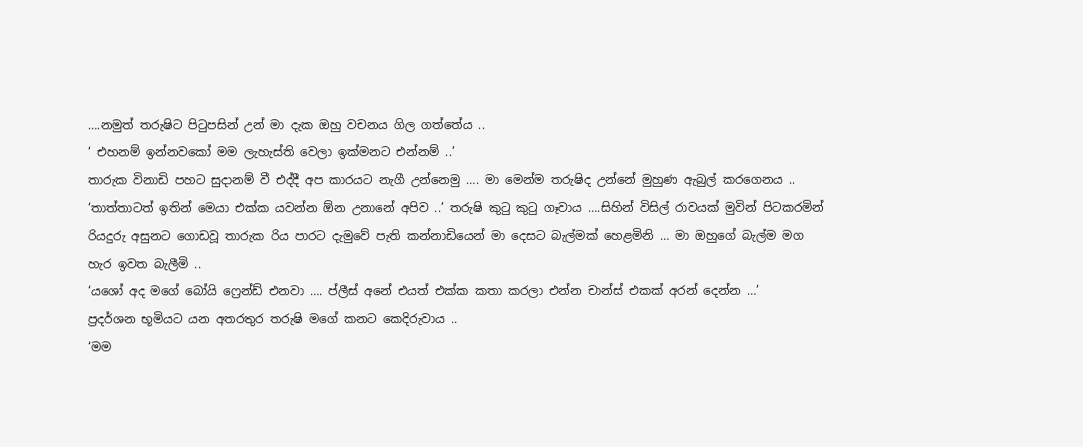….නමුත් තරුෂිට පිටුපසින් උන් මා දැක ඔහු වචනය ගිල ගත්තේය ..
‘ එහනම් ඉන්නවකෝ මම ලැහැස්ති වෙලා ඉක්මනට එන්නම් ..’
තාරුක විනාඩි පහට සුදානම් වී එද්දී අප කාරයට නැගී උන්නෙමු …. මා මෙන්ම තරුෂිද උන්නේ මුහුණ ඇබුල් කරගෙනය ..
‘තාත්තාටත් ඉතින් මෙයා එක්ක යවන්න ඕන උනානේ අපිව ..’ තරුෂි කුටු කුටු ගෑවාය ….සිහින් විසිල් රාවයක් මුවින් පිටකරමින් රියදුරු අසුනට ගොඩවූ තාරුක රිය පාරට දැමුවේ පැති කන්නාඩියෙන් මා දෙසට බැල්මක් හෙළමිනි … මා ඔහුගේ බැල්ම මග හැර ඉවත බැලීමි ..
‘යශෝ අද මගේ බෝයි ෆ්‍රෙන්ඩ් එනවා …. ප්ලීස් අනේ එයත් එක්ක කතා කරලා එන්න චාන්ස් එකක් අරන් දෙන්න …’
ප්‍රදර්ශන භූමියට යන අතරතුර තරුෂි මගේ කනට කෙදිරුවාය ..
‘මම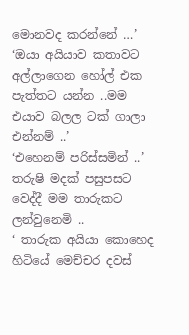මොනවද කරන්නේ …’
‘ඔයා අයියාව කතාවට අල්ලාගෙන හෝල් එක පැත්තට යන්න ..මම එයාව බලල ටක් ගාලා එන්නම් ..’
‘එහෙනම් පරිස්සමින් ..’
තරුෂි මදක් පසුපසට වෙද්දී මම තාරුකට ලන්වුනෙමි ..
‘ තාරුක අයියා කොහෙද හිටියේ මෙච්චර දවස්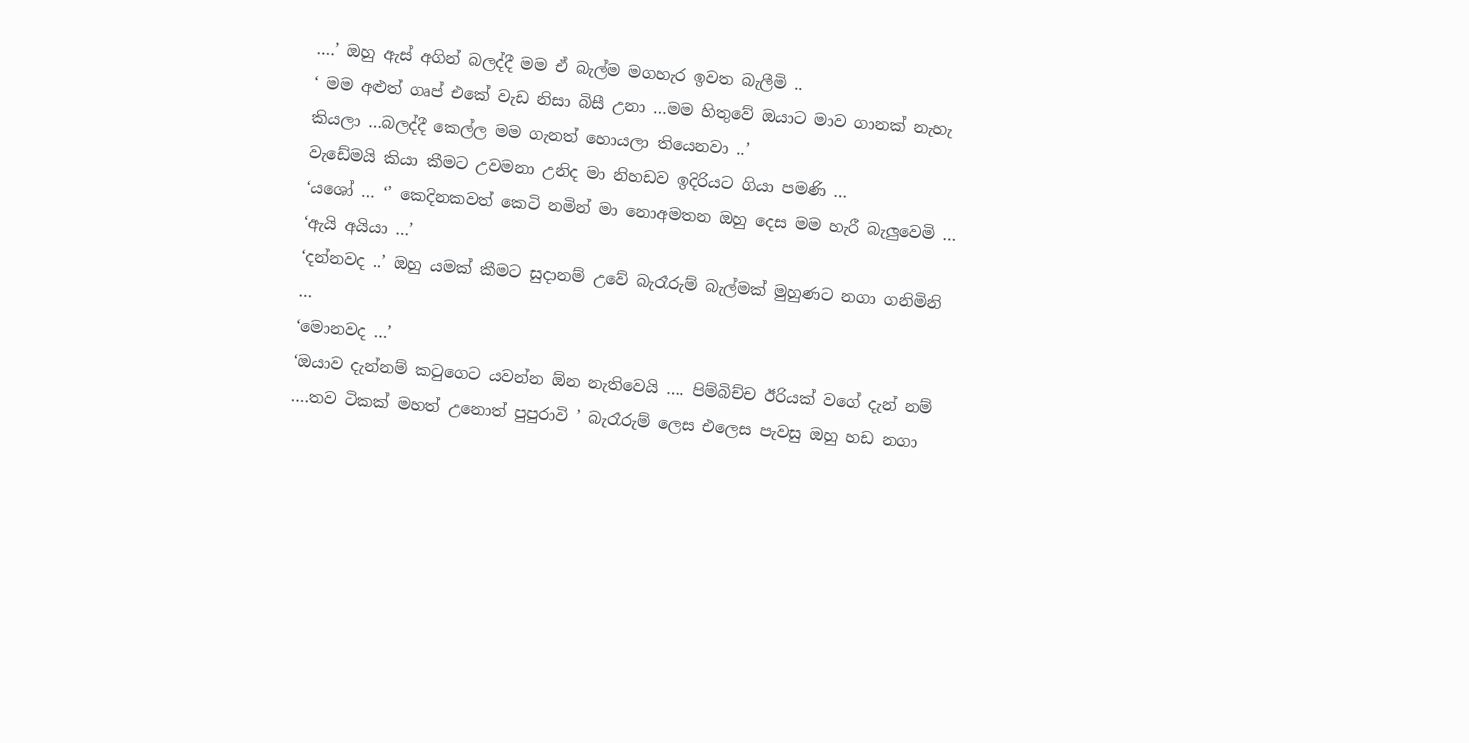….’ ඔහු ඇස් අගින් බලද්දී මම ඒ බැල්ම මගහැර ඉවත බැලීමි ..
‘ මම අළුත් ගෘප් එකේ වැඩ නිසා බිසී උනා …මම හිතුවේ ඔයාට මාව ගානක් නැහැ කියලා …බලද්දී කෙල්ල මම ගැනත් හොයලා තියෙනවා ..’
වැඩේමයි කියා කීමට උවමනා උනිද මා නිහඩව ඉදිරියට ගියා පමණි …
‘යශෝ … ‘’ කෙදිනකවත් කෙටි නමින් මා නොඅමතන ඔහු දෙස මම හැරී බැලුවෙමි …
‘ඇයි අයියා …’
‘දන්නවද ..’ ඔහු යමක් කීමට සුදානම් උවේ බැරෑරුම් බැල්මක් මුහුණට නගා ගනිමිනි …
‘මොනවද …’
‘ඔයාව දැන්නම් කටුගෙට යවන්න ඕන නැතිවෙයි …. පිම්බිච්ච ඊරියක් වගේ දැන් නම් ….තව ටිකක් මහත් උනොත් පුපුරාවි ’ බැරෑරුම් ලෙස එලෙස පැවසු ඔහු හඩ නගා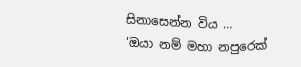සිනාසෙන්න විය …
‘ඔයා නම් මහා නපුරෙක්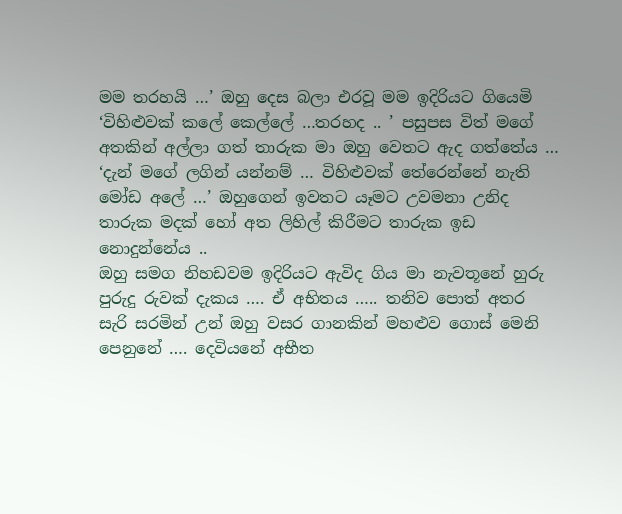මම තරහයි …’ ඔහු දෙස බලා එරවූ මම ඉදිරියට ගියෙමි
‘විහිළුවක් කලේ කෙල්ලේ …තරහද .. ’ පසුපස විත් මගේ අතකින් අල්ලා ගත් තාරුක මා ඔහු වෙතට ඇද ගත්තේය …
‘දැන් මගේ ලගින් යන්නම් … විහිළුවක් තේරෙන්නේ නැති මෝඩ අලේ …’ ඔහුගෙන් ඉවතට යෑමට උවමනා උනිද තාරුක මදක් හෝ අත ලිහිල් කිරීමට තාරුක ඉඩ නොදුන්නේය ..
ඔහු සමග නිහඩවම ඉදිරියට ඇවිද ගිය මා නැවතූනේ හුරු පුරුදු රුවක් දැකය …. ඒ අභිතය ….. තනිව පොත් අතර සැරි සරමින් උන් ඔහු වසර ගානකින් මහළුව ගොස් මෙනි පෙනුනේ …. දෙවියනේ අභීත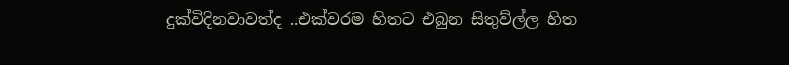දුක්විදිනවාවත්ද ..එක්වරම හිතට එබුන සිතුව්ල්ල හිත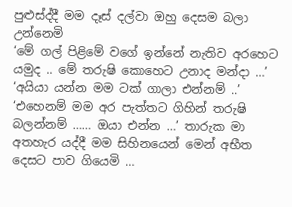පුළුස්ද්දී මම දෑස් දල්වා ඔහු දෙසම බලා උන්නෙමි
‘මේ ගල් පිළිමේ වගේ ඉන්නේ නැතිව අරහෙට යමුද .. මේ තරුෂි කොහෙට උනාද මන්දා …’
‘අයියා යන්න මම ටක් ගාලා එන්නම් ..’
‘එහෙනම් මම අර පැත්තට ගිහින් තරුෂි බලන්නම් …… ඔයා එන්න …’ තාරුක මා අතහැර යද්දී මම සිහිනයෙන් මෙන් අභීත දෙසට පාව ගියෙමි …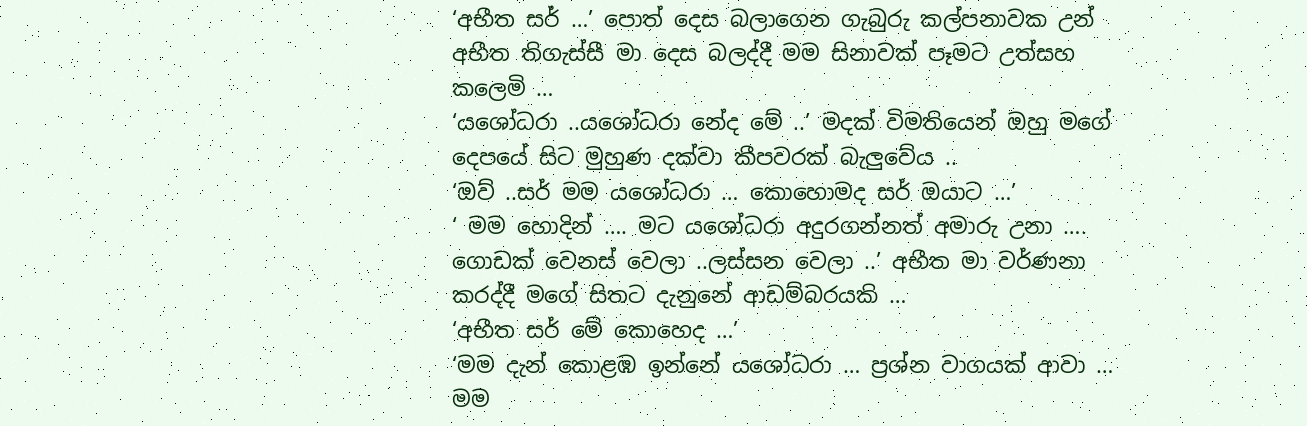‘අභීත සර් …’ පොත් දෙස බලාගෙන ගැබුරු කල්පනාවක උන් අභීත තිගැස්සී මා දෙස බලද්දී මම සිනාවක් පෑමට උත්සහ කලෙමි …
‘යශෝධරා ..යශෝධරා නේද මේ ..’ මදක් විමතියෙන් ඔහු මගේ දෙපයේ සිට මුහුණ දක්වා කීපවරක් බැලුවේය ..
‘ඔව් ..සර් මම යශෝධරා … කොහොමද සර් ඔයාට …’
‘ මම හොදින් …. මට යශෝධරා අදුරගන්නත් අමාරු උනා …. ගොඩක් වෙනස් වෙලා ..ලස්සන වෙලා ..’ අභීත මා වර්ණනා කරද්දී මගේ සිතට දැනුනේ ආඩම්බරයකි …
‘අභීත සර් මේ කොහෙද …’
‘මම දැන් කොළඹ ඉන්නේ යශෝධරා … ප්‍රශ්න වාගයක් ආවා … මම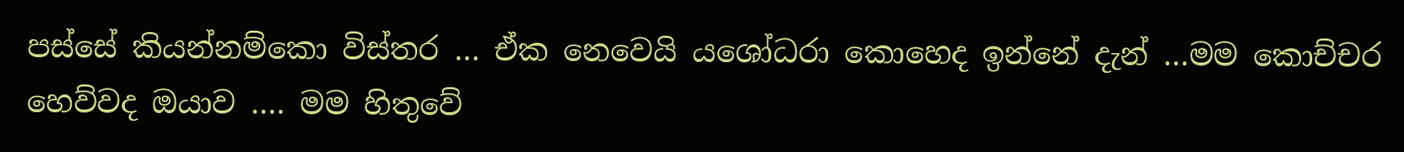පස්සේ කියන්නම්කො විස්තර … ඒක නෙවෙයි යශෝධරා කොහෙද ඉන්නේ දැන් …මම කොච්චර හෙව්වද ඔයාව …. මම හිතුවේ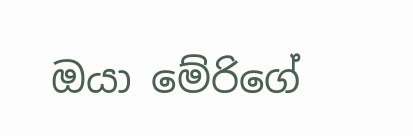ඔයා මේරිගේ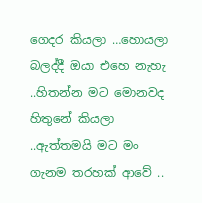ගෙදර කියලා …හොයලා බලද්දී ඔයා එහෙ නැහැ ..හිතන්න මට මොනවද හිතුනේ කියලා ..ඇත්තමයි මට මං ගැනම තරහක් ආවේ ..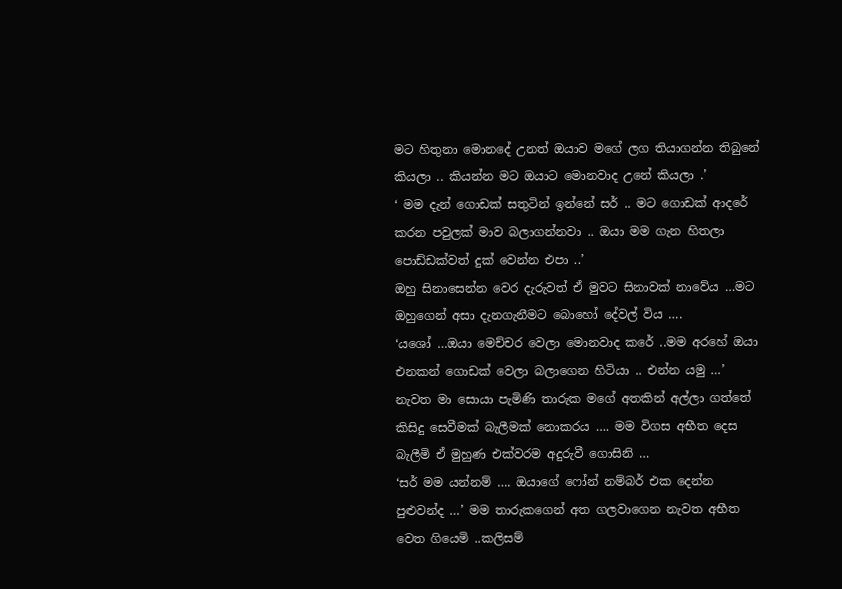මට හිතුනා මොනදේ උනත් ඔයාව මගේ ලග තියාගන්න තිබුනේ කියලා .. කියන්න මට ඔයාට මොනවාද උනේ කියලා .’
‘ මම දැන් ගොඩක් සතුටින් ඉන්නේ සර් .. මට ගොඩක් ආදරේ කරන පවුලක් මාව බලාගන්නවා .. ඔයා මම ගැන හිතලා පොඩ්ඩක්වත් දුක් වෙන්න එපා ..’
ඔහු සිනාසෙන්න වෙර දැරුවත් ඒ මුවට සිනාවක් නාවේය …මට ඔහුගෙන් අසා දැනගැනීමට බොහෝ දේවල් විය ….
‘යශෝ …ඔයා මෙච්චර වෙලා මොනවාද කරේ ..මම අරහේ ඔයා එනකන් ගොඩක් වෙලා බලාගෙන හිටියා .. එන්න යමු …’
නැවත මා සොයා පැමිණි තාරුක මගේ අතකින් අල්ලා ගත්තේ කිසිදු සෙවීමක් බැලීමක් නොකරය …. මම විගස අභීත දෙස බැලීමි ඒ මුහුණ එක්වරම අදුරුවී ගොසිනි …
‘සර් මම යන්නම් …. ඔයාගේ ෆෝන් නම්බර් එක දෙන්න පුළුවන්ද …’ මම තාරුකගෙන් අත ගලවාගෙන නැවත අභීත වෙත ගියෙමි ..කලිසම්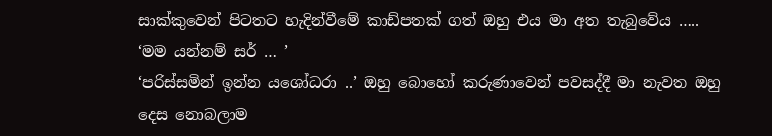සාක්කුවෙන් පිටතට හැදින්වීමේ කාඩ්පතක් ගත් ඔහු එය මා අත තැබුවේය …..
‘මම යන්නම් සර් … ’
‘පරිස්සමින් ඉන්න යශෝධරා ..’ ඔහු බොහෝ කරුණාවෙන් පවසද්දී මා නැවත ඔහු දෙස නොබලාම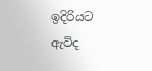ඉදිරියට ඇවිද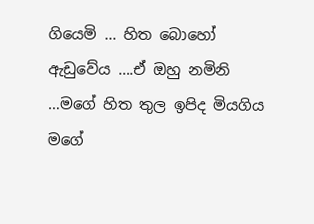ගියෙමි … හිත බොහෝ ඇඩුවේය ….ඒ ඔහු නමිනි …මගේ හිත තුල ඉපිද මියගිය මගේ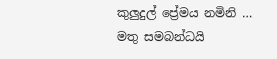කුලුදුල් ප්‍රේමය නමිනි …
මතු සමබන්ධයි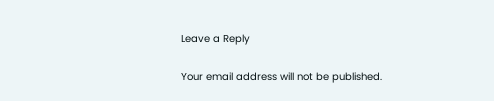Leave a Reply

Your email address will not be published.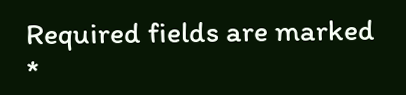Required fields are marked *